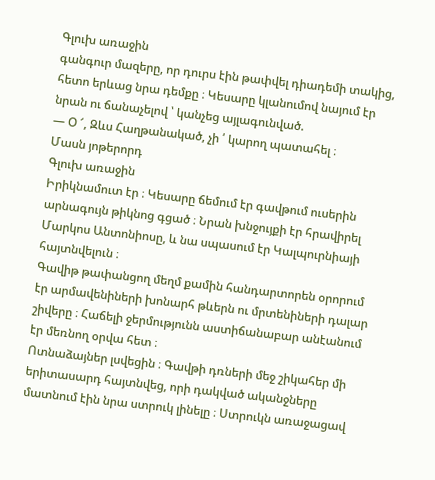Գլուխ առաջին
գանգուր մազերը, որ դուրս էին թափվել դիադեմի տակից, հետո երևաց նրա դեմքը ։ Կեսարը կլանումով նայում էր նրան ու ճանաչելով ՝ կանչեց այլագունված.
— Օ ՜, Զևս Հաղթանակած, չի ՛ կարող պատահել ։
Մասն յոթերորդ
Գլուխ առաջին
Իրիկնամուտ էր ։ Կեսարը ճեմում էր գավթում ուսերին արնագույն թիկնոց գցած ։ Նրան խնջույքի էր հրավիրել Մարկոս Անտոնիոսը, և նա սպասում էր Կալպուրնիայի հայտնվելուն ։
Գավիթ թափանցող մեղմ քամին հանդարտորեն օրորում էր արմավենիների խոնարհ թևերն ու մրտենիների դալար շիվերը ։ Հաճելի ջերմությունն աստիճանաբար անէանում էր մեռնող օրվա հետ ։
Ոտնաձայներ լսվեցին ։ Գավթի դռների մեջ շիկահեր մի երիտասարդ հայտնվեց, որի դակված ականջները մատնում էին նրա ստրուկ լինելը ։ Ստրուկն առաջացավ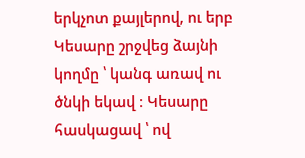երկչոտ քայլերով, ու երբ Կեսարը շրջվեց ձայնի կողմը ՝ կանգ առավ ու ծնկի եկավ ։ Կեսարը հասկացավ ՝ ով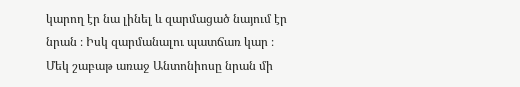կարող էր նա լինել և զարմացած նայում էր նրան ։ Իսկ զարմանալու պատճառ կար ։ Մեկ շաբաթ առաջ Անտոնիոսը նրան մի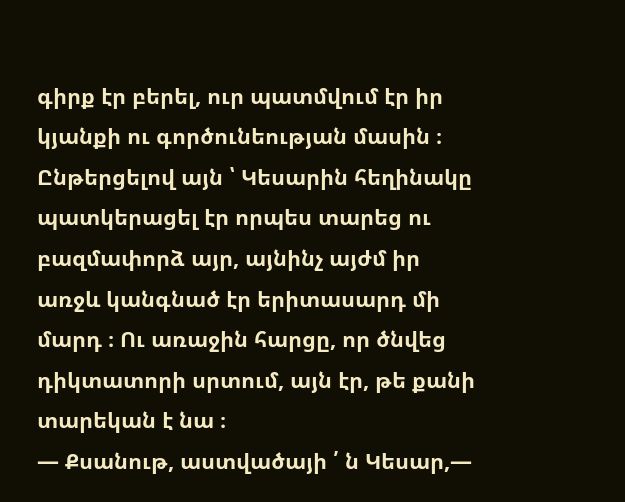գիրք էր բերել, ուր պատմվում էր իր կյանքի ու գործունեության մասին ։ Ընթերցելով այն ՝ Կեսարին հեղինակը պատկերացել էր որպես տարեց ու բազմափորձ այր, այնինչ այժմ իր առջև կանգնած էր երիտասարդ մի մարդ ։ Ու առաջին հարցը, որ ծնվեց դիկտատորի սրտում, այն էր, թե քանի տարեկան է նա ։
— Քսանութ, աստվածայի ՛ ն Կեսար,—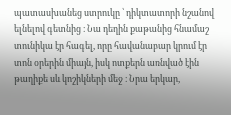պատասխանեց ստրուկը ՝ դիկտատորի նշանով ելնելով գետնից ։ Նա դեղին քաթանից հնամաշ տունիկա էր հագել, որը հավանաբար կրում էր տոն օրերին միայն, իսկ ոտքերն առնված էին թաղիքե սև կոշիկների մեջ ։ Նրա երկար,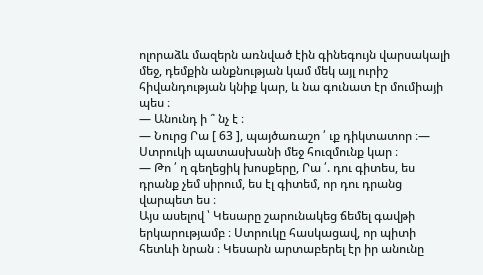ոլորաձև մազերն առնված էին գինեգույն վարսակալի մեջ, դեմքին անքնության կամ մեկ այլ ուրիշ հիվանդության կնիք կար, և նա գունատ էր մումիայի պես ։
— Անունդ ի ՞ նչ է ։
— Նուրց Րա [ 63 ], պայծառաշո ՛ ւք դիկտատոր ։— Ստրուկի պատասխանի մեջ հուզմունք կար ։
— Թո ՛ ղ գեղեցիկ խոսքերը, Րա ՛. դու գիտես, ես դրանք չեմ սիրում, ես էլ գիտեմ, որ դու դրանց վարպետ ես ։
Այս ասելով ՝ Կեսարը շարունակեց ճեմել գավթի երկարությամբ ։ Ստրուկը հասկացավ, որ պիտի հետևի նրան ։ Կեսարն արտաբերել էր իր անունը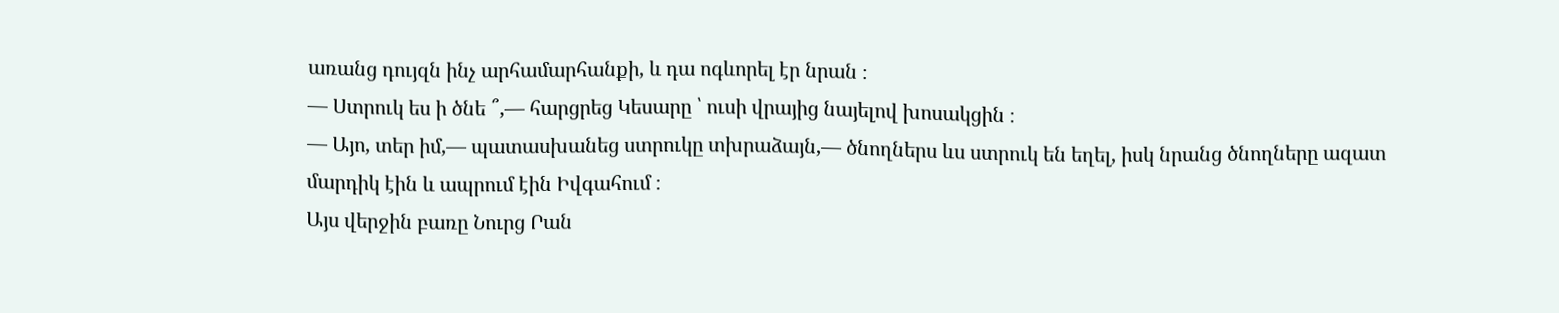առանց դույզն ինչ արհամարհանքի, և դա ոգևորել էր նրան ։
— Ստրուկ ես ի ծնե ՞,— հարցրեց Կեսարը ՝ ուսի վրայից նայելով խոսակցին ։
— Այո, տեր իմ,— պատասխանեց ստրուկը տխրաձայն,— ծնողներս ևս ստրուկ են եղել, իսկ նրանց ծնողները ազատ մարդիկ էին և ապրում էին Իվգահում ։
Այս վերջին բառը Նուրց Րան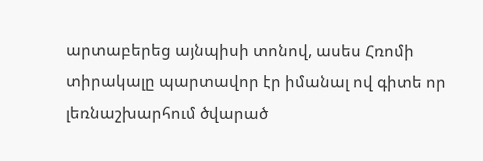արտաբերեց այնպիսի տոնով, ասես Հռոմի տիրակալը պարտավոր էր իմանալ ով գիտե որ լեռնաշխարհում ծվարած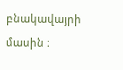բնակավայրի մասին ։